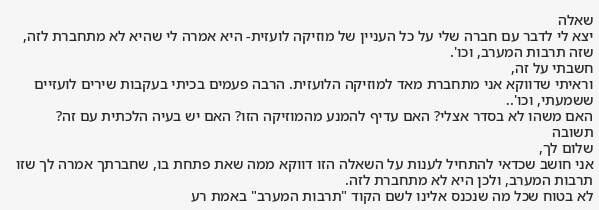שאלה
יצא לי לדבר עם חברה שלי על כל העניין של מוזיקה לועזית- היא אמרה לי שהיא לא מתחברת לזה, שזה תרבות המערב, וכו'.
חשבתי על זה,
וראיתי שדווקא אני מתחברת מאד למוזיקה הלועזית. הרבה פעמים בכיתי בעקבות שירים לועזיים ששמעתי, וכו'..
האם משהו לא בסדר אצלי? האם עדיף להמנע מהמוזיקה הזו? האם יש בעיה הלכתית עם זה?
תשובה
שלום לך,
אני חושב שכדאי להתחיל לענות על השאלה הזו דווקא ממה שאת פתחת בו, שחברתך אמרה לך שזו תרבות המערב, ולכן היא לא מתחברת לזה.
לא בטוח שכל מה שנכנס אלינו לשם הקוד "תרבות המערב" באמת רע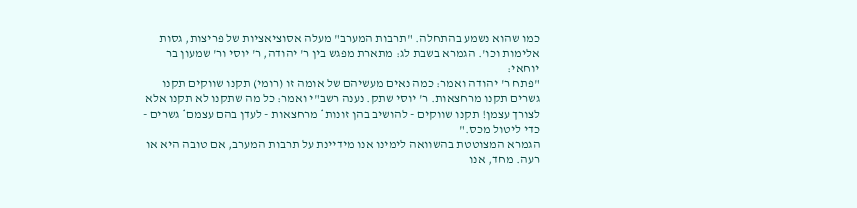כמו שהוא נשמע בהתחלה. "תרבות המערב" מעלה אסוציאציות של פריצות, גסות אלימות וכו'. הגמרא בשבת לג: מתארת מפגש בין ר' יהודה, ר' יוסי ור' שמעון בר יוחאי:
"פתח ר' יהודה ואמר: כמה נאים מעשיהם של אומה זו (רומי) תקנו שווקים תקנו גשרים תקנו מרחצאות. ר' יוסי שתק. נענה רשב"י ואמר: כל מה שתקנו לא תקנו אלא לצורך עצמן! תקנו שווקים - להושיב בהן זונות* מרחצאות - לעדן בהם עצמם* גשרים - כדי ליטול מכס."
הגמרא המצוטטת בהשוואה לימינו אנו מידיינת על תרבות המערב, אם טובה היא או רעה. מחד, אנו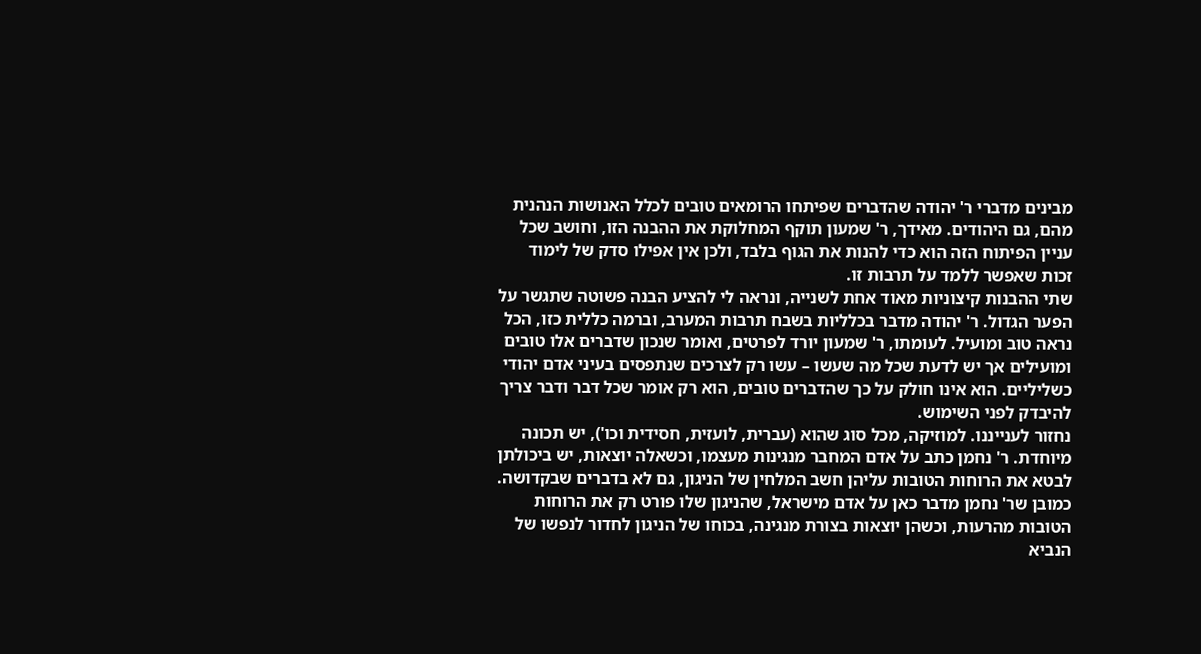מבינים מדברי ר' יהודה שהדברים שפיתחו הרומאים טובים לכלל האנושות הנהנית מהם, גם היהודים. מאידך, ר' שמעון תוקף המחלוקת את ההבנה הזו, וחושב שכל עניין הפיתוח הזה הוא כדי להנות את הגוף בלבד, ולכן אין אפילו סדק של לימוד זכות שאפשר ללמד על תרבות זו.
שתי ההבנות קיצוניות מאוד אחת לשנייה, ונראה לי להציע הבנה פשוטה שתגשר על הפער הגדול. ר' יהודה מדבר בכלליות בשבח תרבות המערב, וברמה כללית כזו, הכל נראה טוב ומועיל. לעומתו, ר' שמעון יורד לפרטים, ואומר שנכון שדברים אלו טובים ומועילים אך יש לדעת שכל מה שעשו – עשו רק לצרכים שנתפסים בעיני אדם יהודי כשליליים. הוא אינו חולק על כך שהדברים טובים, הוא רק אומר שכל דבר ודבר צריך להיבדק לפני השימוש.
נחזור לענייננו. למוזיקה, מכל סוג שהוא (עברית, לועזית, חסידית וכו'), יש תכונה מיוחדת. ר' נחמן כתב על אדם המחבר מנגינות מעצמו, וכשאלה יוצאות, יש ביכולתן לבטא את הרוחות הטובות עליהן חשב המלחין של הניגון, גם לא בדברים שבקדושה. כמובן שר' נחמן מדבר כאן על אדם מישראל, שהניגון שלו פורט רק את הרוחות הטובות מהרעות, וכשהן יוצאות בצורת מנגינה, בכוחו של הניגון לחדור לנפשו של הנביא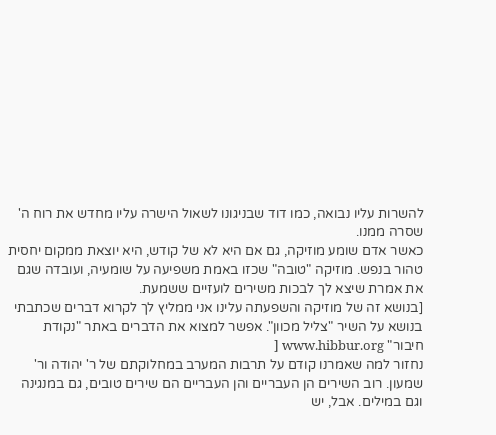להשרות עליו נבואה, כמו דוד שבניגונו לשאול הישרה עליו מחדש את רוח ה' שסרה ממנו.
כאשר אדם שומע מוזיקה, גם אם היא לא של קודש, היא יוצאת ממקום יחסית טהור בנפש. מוזיקה "טובה" שכזו באמת משפיעה על שומעיה, ועובדה שגם את אמרת שיצא לך לבכות משירים לועזיים ששמעת.
[בנושא זה של מוזיקה והשפעתה עלינו אני ממליץ לך לקרוא דברים שכתבתי בנושא על השיר "צליל מכוון". אפשר למצוא את הדברים באתר "נקודת חיבור" www.hibbur.org [
נחזור למה שאמרנו קודם על תרבות המערב במחלוקתם של ר' יהודה ור' שמעון. רוב השירים הן העבריים והן העבריים הם שירים טובים, גם במנגינה וגם במילים. אבל, יש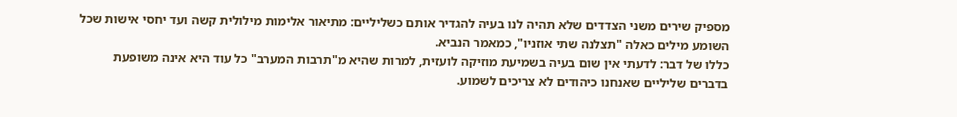מספיק שירים משני הצדדים שלא תהיה לנו בעיה להגדיר אותם כשליליים: מתיאור אלימות מילולית קשה ועד יחסי אישות שכל השומע מילים כאלה "תצלנה שתי אוזניו", כמאמר הנביא.
כללו של דבר: לדעתי אין שום בעיה בשמיעת מוזיקה לועזית, למרות שהיא מ"תרבות המערב" כל עוד היא אינה משופעת בדברים שליליים שאנחנו כיהודים לא צריכים לשמוע.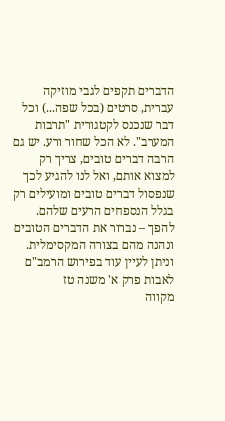הדברים תקפים לגבי מוזיקה עברית, סרטים (בכל שפה...) וכל דבר שנכנס לקטגורית "תרבות המערב". לא הכל שחור ורע. יש גם הרבה דברים טובים, צריך רק למצוא אותם, ואל לנו להגיע לכך שנפסול דברים טובים ומועילים רק בגלל הנספחים הרעים שלהם. להפך – נברור את הדברים הטובים ונהנה מהם בצורה המקסימלית.
וניתן לעיין עוד בפירוש הרמב"ם לאבות פרק א' משנה טז
מקווה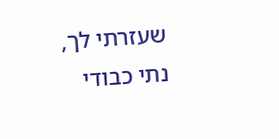שעזרתי לך,
נתי כבודי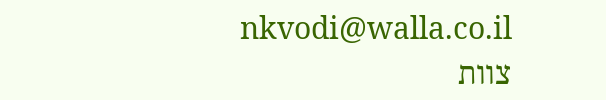nkvodi@walla.co.il
צוות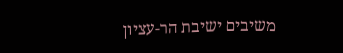משיבים ישיבת הר-עציון